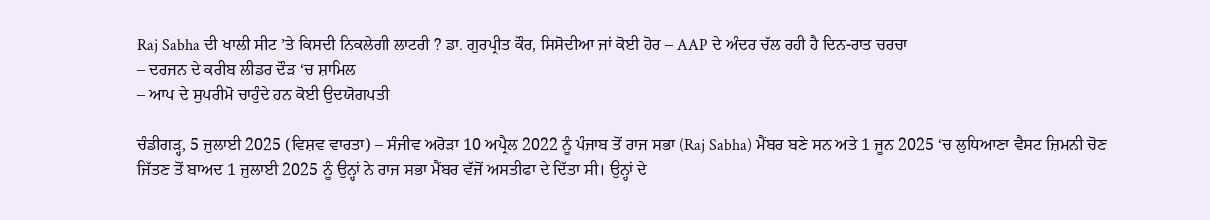Raj Sabha ਦੀ ਖਾਲੀ ਸੀਟ ’ਤੇ ਕਿਸਦੀ ਨਿਕਲੇਗੀ ਲਾਟਰੀ ? ਡਾ. ਗੁਰਪ੍ਰੀਤ ਕੌਰ, ਸਿਸੋਦੀਆ ਜਾਂ ਕੋਈ ਹੋਰ – AAP ਦੇ ਅੰਦਰ ਚੱਲ ਰਹੀ ਹੈ ਦਿਨ-ਰਾਤ ਚਰਚਾ
– ਦਰਜਨ ਦੇ ਕਰੀਬ ਲੀਡਰ ਦੌੜ ‘ਚ ਸ਼ਾਮਿਲ
– ਆਪ ਦੇ ਸੁਪਰੀਮੋ ਚਾਹੁੰਦੇ ਹਨ ਕੋਈ ਉਦਯੋਗਪਤੀ

ਚੰਡੀਗੜ੍ਹ, 5 ਜੁਲਾਈ 2025 (ਵਿਸ਼ਵ ਵਾਰਤਾ) – ਸੰਜੀਵ ਅਰੋੜਾ 10 ਅਪ੍ਰੈਲ 2022 ਨੂੰ ਪੰਜਾਬ ਤੋਂ ਰਾਜ ਸਭਾ (Raj Sabha) ਮੈਂਬਰ ਬਣੇ ਸਨ ਅਤੇ 1 ਜੂਨ 2025 ‘ਚ ਲੁਧਿਆਣਾ ਵੈਸਟ ਜ਼ਿਮਨੀ ਚੋਣ ਜਿੱਤਣ ਤੋਂ ਬਾਅਦ 1 ਜੁਲਾਈ 2025 ਨੂੰ ਉਨ੍ਹਾਂ ਨੇ ਰਾਜ ਸਭਾ ਮੈਂਬਰ ਵੱਜੋਂ ਅਸਤੀਫਾ ਦੇ ਦਿੱਤਾ ਸੀ। ਉਨ੍ਹਾਂ ਦੇ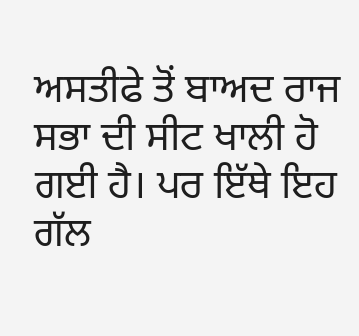ਅਸਤੀਫੇ ਤੋਂ ਬਾਅਦ ਰਾਜ ਸਭਾ ਦੀ ਸੀਟ ਖਾਲੀ ਹੋ ਗਈ ਹੈ। ਪਰ ਇੱਥੇ ਇਹ ਗੱਲ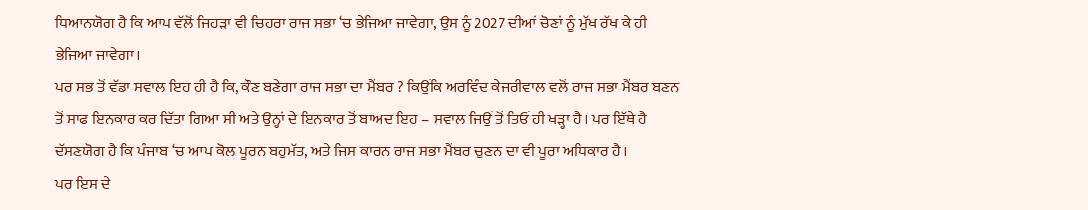ਧਿਆਨਯੋਗ ਹੈ ਕਿ ਆਪ ਵੱਲੋਂ ਜਿਹੜਾ ਵੀ ਚਿਹਰਾ ਰਾਜ ਸਭਾ ‘ਚ ਭੇਜਿਆ ਜਾਵੇਗਾ, ਉਸ ਨੂੰ 2027 ਦੀਆਂ ਚੋਣਾਂ ਨੂੰ ਮੁੱਖ ਰੱਖ ਕੇ ਹੀ ਭੇਜਿਆ ਜਾਵੇਗਾ।
ਪਰ ਸਭ ਤੋਂ ਵੱਡਾ ਸਵਾਲ ਇਹ ਹੀ ਹੈ ਕਿ, ਕੌਣ ਬਣੇਗਾ ਰਾਜ ਸਭਾ ਦਾ ਮੈਂਬਰ ? ਕਿਉਂਕਿ ਅਰਵਿੰਦ ਕੇਜਰੀਵਾਲ ਵਲੋਂ ਰਾਜ ਸਭਾ ਮੈਂਬਰ ਬਣਨ ਤੋਂ ਸਾਫ ਇਨਕਾਰ ਕਰ ਦਿੱਤਾ ਗਿਆ ਸੀ ਅਤੇ ਉਨ੍ਹਾਂ ਦੇ ਇਨਕਾਰ ਤੋਂ ਬਾਅਦ ਇਹ – ਸਵਾਲ ਜਿਉਂ ਤੋਂ ਤਿਓਂ ਹੀ ਖੜ੍ਹਾ ਹੈ। ਪਰ ਇੱਥੇ ਹੈ ਦੱਸਣਯੋਗ ਹੈ ਕਿ ਪੰਜਾਬ ‘ਚ ਆਪ ਕੋਲ ਪੂਰਨ ਬਹੁਮੱਤ, ਅਤੇ ਜਿਸ ਕਾਰਨ ਰਾਜ ਸਭਾ ਮੈਂਬਰ ਚੁਣਨ ਦਾ ਵੀ ਪੂਰਾ ਅਧਿਕਾਰ ਹੈ।
ਪਰ ਇਸ ਦੇ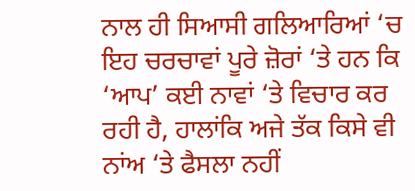ਨਾਲ ਹੀ ਸਿਆਸੀ ਗਲਿਆਰਿਆਂ ‘ਚ ਇਹ ਚਰਚਾਵਾਂ ਪੂਰੇ ਜ਼ੋਰਾਂ ‘ਤੇ ਹਨ ਕਿ ‘ਆਪ’ ਕਈ ਨਾਵਾਂ ‘ਤੇ ਵਿਚਾਰ ਕਰ ਰਹੀ ਹੈ, ਹਾਲਾਂਕਿ ਅਜੇ ਤੱਕ ਕਿਸੇ ਵੀ ਨਾਂਅ ‘ਤੇ ਫੈਸਲਾ ਨਹੀਂ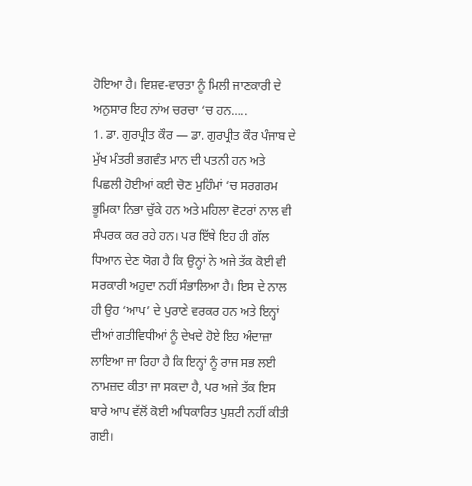ਹੋਇਆ ਹੈ। ਵਿਸ਼ਵ-ਵਾਰਤਾ ਨੂੰ ਮਿਲੀ ਜਾਣਕਾਰੀ ਦੇ ਅਨੁਸਾਰ ਇਹ ਨਾਂਅ ਚਰਚਾ ‘ਚ ਹਨ…..
1. ਡਾ. ਗੁਰਪ੍ਰੀਤ ਕੌਰ — ਡਾ. ਗੁਰਪ੍ਰੀਤ ਕੌਰ ਪੰਜਾਬ ਦੇ ਮੁੱਖ ਮੰਤਰੀ ਭਗਵੰਤ ਮਾਨ ਦੀ ਪਤਨੀ ਹਨ ਅਤੇ ਪਿਛਲੀ ਹੋਈਆਂ ਕਈ ਚੋਣ ਮੁਹਿੰਮਾਂ ‘ਚ ਸਰਗਰਮ ਭੂਮਿਕਾ ਨਿਭਾ ਚੁੱਕੇ ਹਨ ਅਤੇ ਮਹਿਲਾ ਵੋਟਰਾਂ ਨਾਲ ਵੀ ਸੰਪਰਕ ਕਰ ਰਹੇ ਹਨ। ਪਰ ਇੱਥੇ ਇਹ ਹੀ ਗੱਲ ਧਿਆਨ ਦੇਣ ਯੋਗ ਹੈ ਕਿ ਉਨ੍ਹਾਂ ਨੇ ਅਜੇ ਤੱਕ ਕੋਈ ਵੀ ਸਰਕਾਰੀ ਅਹੁਦਾ ਨਹੀਂ ਸੰਭਾਲਿਆ ਹੈ। ਇਸ ਦੇ ਨਾਲ ਹੀ ਉਹ ‘ਆਪ’ ਦੇ ਪੁਰਾਣੇ ਵਰਕਰ ਹਨ ਅਤੇ ਇਨ੍ਹਾਂ ਦੀਆਂ ਗਤੀਵਿਧੀਆਂ ਨੂੰ ਦੇਖਦੇ ਹੋਏ ਇਹ ਅੰਦਾਜ਼ਾ ਲਾਇਆ ਜਾ ਰਿਹਾ ਹੈ ਕਿ ਇਨ੍ਹਾਂ ਨੂੰ ਰਾਜ ਸਭ ਲਈ ਨਾਮਜ਼ਦ ਕੀਤਾ ਜਾ ਸਕਦਾ ਹੈ, ਪਰ ਅਜੇ ਤੱਕ ਇਸ ਬਾਰੇ ਆਪ ਵੱਲੋਂ ਕੋਈ ਅਧਿਕਾਰਿਤ ਪੁਸ਼ਟੀ ਨਹੀਂ ਕੀਤੀ ਗਈ।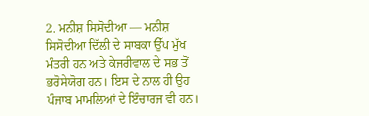2. ਮਨੀਸ਼ ਸਿਸੋਦੀਆ — ਮਨੀਸ਼ ਸਿਸੋਦੀਆ ਦਿੱਲੀ ਦੇ ਸਾਬਕਾ ਉੱਪ ਮੁੱਖ ਮੰਤਰੀ ਹਨ ਅਤੇ ਕੇਜਰੀਵਾਲ ਦੇ ਸਭ ਤੋਂ ਭਰੋਸੇਯੋਗ ਹਨ। ਇਸ ਦੇ ਨਾਲ ਹੀ ਉਹ ਪੰਜਾਬ ਮਾਮਲਿਆਂ ਦੇ ਇੰਚਾਰਜ ਵੀ ਹਨ।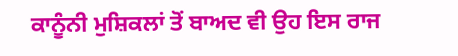ਕਾਨੂੰਨੀ ਮੁਸ਼ਿਕਲਾਂ ਤੋਂ ਬਾਅਦ ਵੀ ਉਹ ਇਸ ਰਾਜ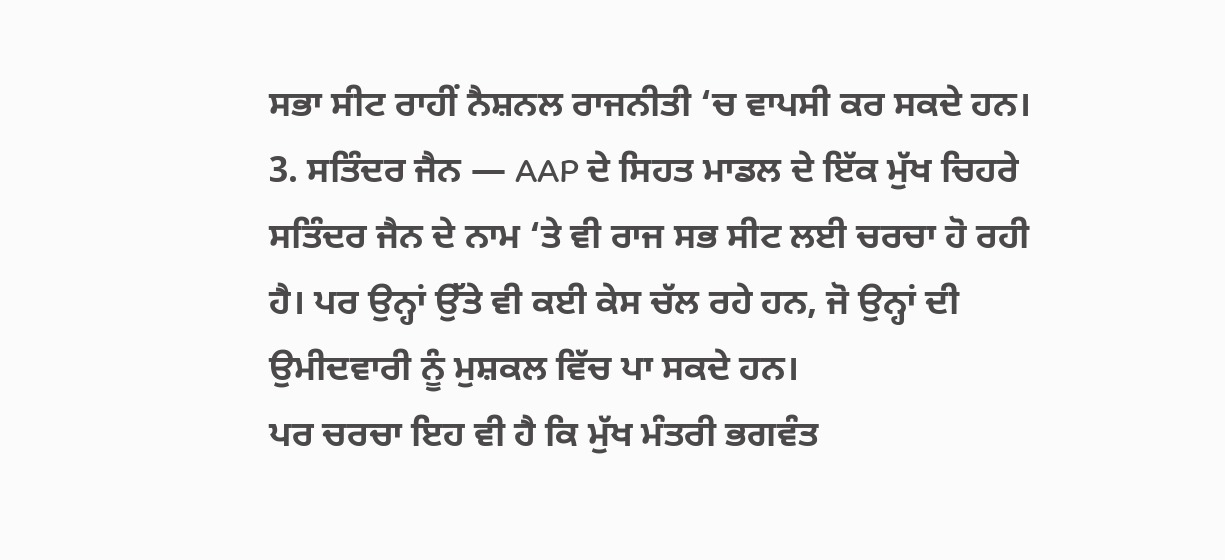ਸਭਾ ਸੀਟ ਰਾਹੀਂ ਨੈਸ਼ਨਲ ਰਾਜਨੀਤੀ ‘ਚ ਵਾਪਸੀ ਕਰ ਸਕਦੇ ਹਨ।
3. ਸਤਿੰਦਰ ਜੈਨ — AAP ਦੇ ਸਿਹਤ ਮਾਡਲ ਦੇ ਇੱਕ ਮੁੱਖ ਚਿਹਰੇ ਸਤਿੰਦਰ ਜੈਨ ਦੇ ਨਾਮ ‘ਤੇ ਵੀ ਰਾਜ ਸਭ ਸੀਟ ਲਈ ਚਰਚਾ ਹੋ ਰਹੀ ਹੈ। ਪਰ ਉਨ੍ਹਾਂ ਉੱਤੇ ਵੀ ਕਈ ਕੇਸ ਚੱਲ ਰਹੇ ਹਨ, ਜੋ ਉਨ੍ਹਾਂ ਦੀ ਉਮੀਦਵਾਰੀ ਨੂੰ ਮੁਸ਼ਕਲ ਵਿੱਚ ਪਾ ਸਕਦੇ ਹਨ।
ਪਰ ਚਰਚਾ ਇਹ ਵੀ ਹੈ ਕਿ ਮੁੱਖ ਮੰਤਰੀ ਭਗਵੰਤ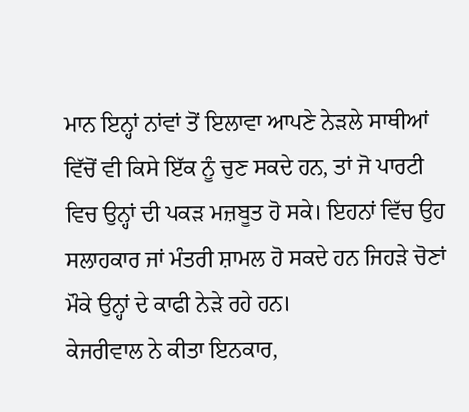ਮਾਨ ਇਨ੍ਹਾਂ ਨਾਂਵਾਂ ਤੋਂ ਇਲਾਵਾ ਆਪਣੇ ਨੇੜਲੇ ਸਾਥੀਆਂ ਵਿੱਚੋਂ ਵੀ ਕਿਸੇ ਇੱਕ ਨੂੰ ਚੁਣ ਸਕਦੇ ਹਨ, ਤਾਂ ਜੋ ਪਾਰਟੀ ਵਿਚ ਉਨ੍ਹਾਂ ਦੀ ਪਕੜ ਮਜ਼ਬੂਤ ਹੋ ਸਕੇ। ਇਹਨਾਂ ਵਿੱਚ ਉਹ ਸਲਾਹਕਾਰ ਜਾਂ ਮੰਤਰੀ ਸ਼ਾਮਲ ਹੋ ਸਕਦੇ ਹਨ ਜਿਹੜੇ ਚੋਣਾਂ ਮੌਕੇ ਉਨ੍ਹਾਂ ਦੇ ਕਾਫੀ ਨੇੜੇ ਰਹੇ ਹਨ।
ਕੇਜਰੀਵਾਲ ਨੇ ਕੀਤਾ ਇਨਕਾਰ,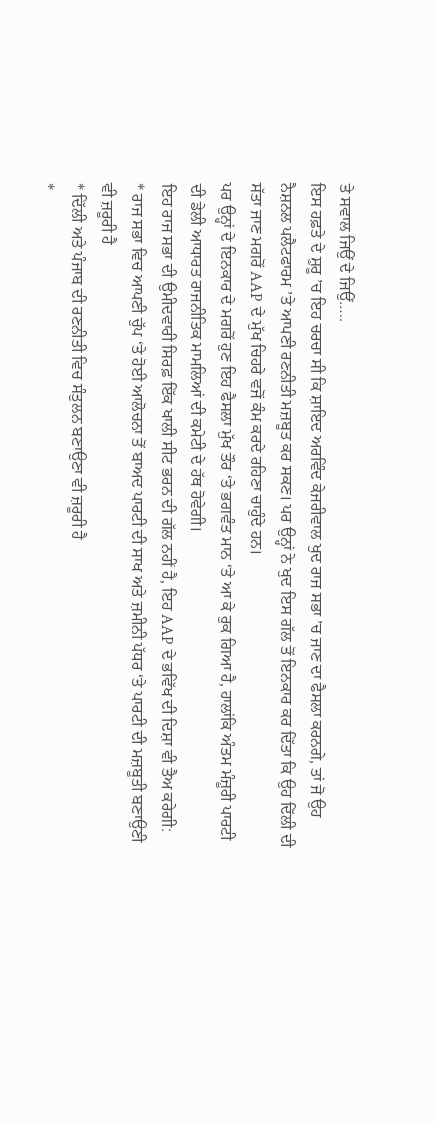ਤੇ ਸਵਾਲ ਜਿਉਂ ਦੇ ਜਿਉਂ…..
ਇਸ ਹਫ਼ਤੇ ਦੇ ਸ਼ੁਰੂ ’ਚ ਇਹ ਚਰਚਾ ਸੀ ਕਿ ਸ਼ਾਇਦ ਅਰਵਿੰਦ ਕੇਜਰੀਵਾਲ ਖੁਦ ਰਾਜ ਸਭਾ ’ਚ ਜਾਣ ਦਾ ਫੈਸਲਾ ਕਰਨਗੇ, ਤਾਂ ਜੋ ਉਹ ਨੈਸ਼ਨਲ ਪਲੈਟਫਾਰਮ ’ਤੇ ਆਪਣੀ ਰਣਨੀਤੀ ਮਜ਼ਬੂਤ ਕਰ ਸਕਣ। ਪਰ ਉਨ੍ਹਾਂ ਨੇ ਖੁਦ ਇਸ ਗੱਲ ਤੋਂ ਇਨਕਾਰ ਕਰ ਦਿੱਤਾ ਕਿ ਉਹ ਦਿੱਲੀ ਦੀ ਸੱਤਾ ਜਾਣ ਮਗਰੋਂ AAP ਦੇ ਮੁੱਖ ਚਿਹਰੇ ਵਜੋਂ ਕੰਮ ਕਰਦੇ ਰਹਿਣਾ ਚਾਹੁੰਦੇ ਹਨ।
ਪਰ ਉਨ੍ਹਾਂ ਦੇ ਇਨਕਾਰ ਦੇ ਮਗਰੋਂ ਹੁਣ ਇਹ ਫੈਸਲਾ ਮੁੱਖ ਤੌਰ ‘ਤੇ ਭਗਵੰਤ ਮਾਨ ‘ਤੇ ਆ ਕੇ ਰੁਕ ਗਿਆ ਹੈ, ਹਾਲਾਂਕਿ ਅੰਤਮ ਮੰਜ਼ੂਰੀ ਪਾਰਟੀ ਦੀ ਡੇਲੀ ਆਧਾਰਤ ਰਾਜਨੀਤਿਕ ਮਾਮਲਿਆਂ ਦੀ ਕਮੇਟੀ ਦੇ ਹੱਥ ਹੋਵੇਗੀ।
ਇਹ ਰਾਜ ਸਭਾ ਦੀ ਉਮੀਦਵਾਰੀ ਸਿਰਫ਼ ਇੱਕ ਖਾਲੀ ਸੀਟ ਭਰਨ ਦੀ ਗੱਲ ਨਹੀਂ ਹੈ, ਇਹ AAP ਦੇ ਭਵਿੱਖ ਦੀ ਦਿਸ਼ਾ ਵੀ ਤੈਅ ਕਰੇਗੀ:
* ਰਾਜ ਸਭਾ ਵਿਚ ਆਪਣੀ ਚੁੱਪ ‘ਤੇ ਹੋਈ ਆਲੋਚਨਾ ਤੋਂ ਬਾਅਦ ਪਾਰਟੀ ਦੀ ਸਾਖ ਅਤੇ ਜ਼ਮੀਨੀ ਪੱਧਰ ‘ਤੇ ਪਾਰਟੀ ਦੀ ਮਜ਼ਬੂਤੀ ਬਣਾਉਣੀ ਵੀ ਜ਼ਰੂਰੀ ਹੈ
* ਦਿੱਲੀ ਅਤੇ ਪੰਜਾਬ ਦੀ ਰਣਨੀਤੀ ਵਿਚ ਸੰਤੁਲਨ ਬਣਾਉਣਾ ਵੀ ਜ਼ਰੂਰੀ ਹੈ
*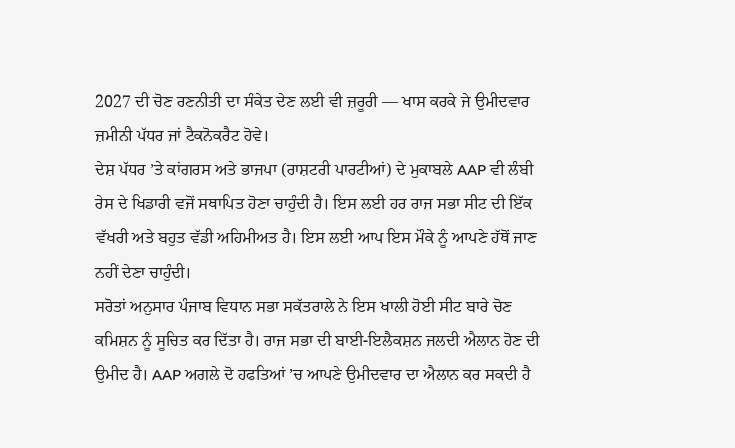2027 ਦੀ ਚੋਣ ਰਣਨੀਤੀ ਦਾ ਸੰਕੇਤ ਦੇਣ ਲਈ ਵੀ ਜ਼ਰੂਰੀ — ਖਾਸ ਕਰਕੇ ਜੇ ਉਮੀਦਵਾਰ ਜ਼ਮੀਨੀ ਪੱਧਰ ਜਾਂ ਟੈਕਨੋਕਰੈਟ ਹੋਵੇ।
ਦੇਸ਼ ਪੱਧਰ ’ਤੇ ਕਾਂਗਰਸ ਅਤੇ ਭਾਜਪਾ (ਰਾਸ਼ਟਰੀ ਪਾਰਟੀਆਂ) ਦੇ ਮੁਕਾਬਲੇ AAP ਵੀ ਲੰਬੀ ਰੇਸ ਦੇ ਖਿਡਾਰੀ ਵਜੋਂ ਸਥਾਪਿਤ ਹੋਣਾ ਚਾਹੁੰਦੀ ਹੈ। ਇਸ ਲਈ ਹਰ ਰਾਜ ਸਭਾ ਸੀਟ ਦੀ ਇੱਕ ਵੱਖਰੀ ਅਤੇ ਬਹੁਤ ਵੱਡੀ ਅਹਿਮੀਅਤ ਹੈ। ਇਸ ਲਈ ਆਪ ਇਸ ਮੌਕੇ ਨੂੰ ਆਪਣੇ ਹੱਥੋਂ ਜਾਣ ਨਹੀਂ ਦੇਣਾ ਚਾਹੁੰਦੀ।
ਸਰੋਤਾਂ ਅਨੁਸਾਰ ਪੰਜਾਬ ਵਿਧਾਨ ਸਭਾ ਸਕੱਤਰਾਲੇ ਨੇ ਇਸ ਖਾਲੀ ਹੋਈ ਸੀਟ ਬਾਰੇ ਚੋਣ ਕਮਿਸ਼ਨ ਨੂੰ ਸੂਚਿਤ ਕਰ ਦਿੱਤਾ ਹੈ। ਰਾਜ ਸਭਾ ਦੀ ਬਾਈ-ਇਲੈਕਸ਼ਨ ਜਲਦੀ ਐਲਾਨ ਹੋਣ ਦੀ ਉਮੀਦ ਹੈ। AAP ਅਗਲੇ ਦੋ ਹਫਤਿਆਂ ’ਚ ਆਪਣੇ ਉਮੀਦਵਾਰ ਦਾ ਐਲਾਨ ਕਰ ਸਕਦੀ ਹੈ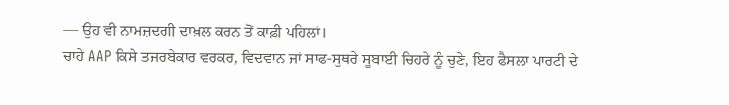— ਉਹ ਵੀ ਨਾਮਜ਼ਦਗੀ ਦਾਖ਼ਲ ਕਰਨ ਤੋਂ ਕਾਫ਼ੀ ਪਹਿਲਾਂ।
ਚਾਹੇ AAP ਕਿਸੇ ਤਜਰਬੇਕਾਰ ਵਰਕਰ, ਵਿਦਵਾਨ ਜਾਂ ਸਾਫ-ਸੁਥਰੇ ਸੂਬਾਈ ਚਿਹਰੇ ਨੂੰ ਚੁਣੇ, ਇਹ ਫੈਸਲਾ ਪਾਰਟੀ ਦੇ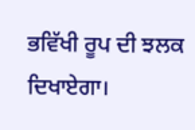ਭਵਿੱਖੀ ਰੂਪ ਦੀ ਝਲਕ ਦਿਖਾਏਗਾ।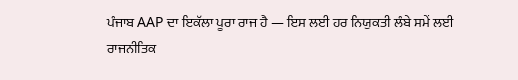ਪੰਜਾਬ AAP ਦਾ ਇਕੱਲਾ ਪੂਰਾ ਰਾਜ ਹੈ — ਇਸ ਲਈ ਹਰ ਨਿਯੁਕਤੀ ਲੰਬੇ ਸਮੇਂ ਲਈ ਰਾਜਨੀਤਿਕ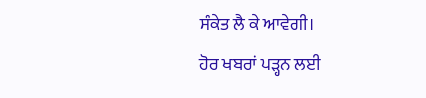ਸੰਕੇਤ ਲੈ ਕੇ ਆਵੇਗੀ।
ਹੋਰ ਖਬਰਾਂ ਪੜ੍ਹਨ ਲਈ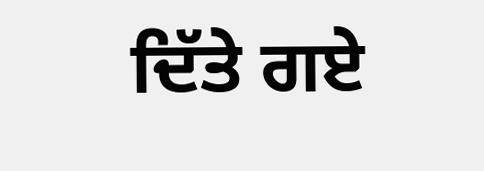ਦਿੱਤੇ ਗਏ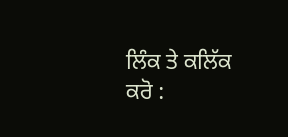ਲਿੰਕ ਤੇ ਕਲਿੱਕ ਕਰੋ :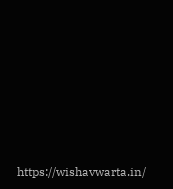https://wishavwarta.in/